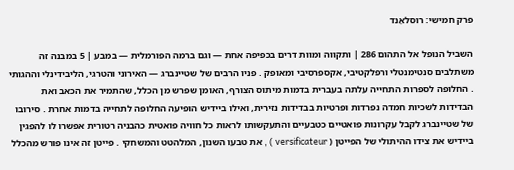פרק חמישי: רוסלאַנד

השביל הנופל אל התהום 286 ׀ ותקווה ומוות דרים בכפיפה אחת — וגם ברמה הפורמלית — במבע ׀ 5 במבנה זה משתלבים סנטימנטלי ורפלקטיבי, אקספרסיבי ומאופק . פניו הרבים של שטיינברג — האירוני והטרגי, הליבידינלי וההגותי . החלופה לספרות התחייה עלתה בעברית בדמות מיתוס הצורף, האומן שפרש מן הכלל, שהתמיר את הכאב ואת הבדידות לשכיות חמדה נפרדות ופרטיות בבדידות נזירית, ואילו ביידיש הופיעה החלופה לתחייה בדמות אחרת . סירובו של שטיינברג לקבל עקרונות פואטיים כטבעיים והתעקשותו לראות כל חוויה פואטית כהבניה רטורית אפשרו לו להפגין ביידיש את צידו ההיתולי של הפייטן ( versificateur ) , את טבעו השנון, המלהטט והמשחקי . פייטן זה אינו פורש מהכלל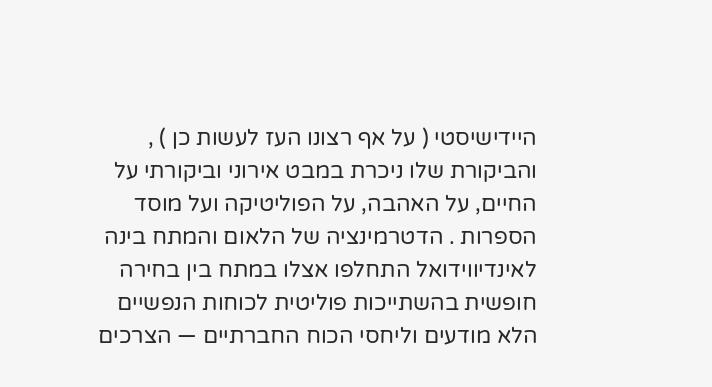היידישיסטי ( על אף רצונו העז לעשות כן ) , והביקורת שלו ניכרת במבט אירוני וביקורתי על החיים, על האהבה, על הפוליטיקה ועל מוסד הספרות . הדטרמינציה של הלאום והמתח בינה לאינדיווידואל התחלפו אצלו במתח בין בחירה חופשית בהשתייכות פוליטית לכוחות הנפשיים הלא מודעים וליחסי הכוח החברתיים — הצרכים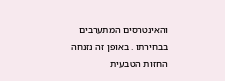והאינטרסים המתערבים בבחירתו . באופן זה נזנחה החזות הטבעית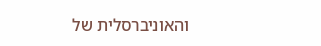והאוניברסלית של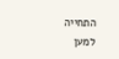התחייה למען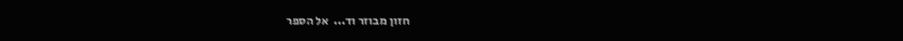חזון מבוזר וד...  אל הספר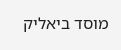מוסד ביאליק